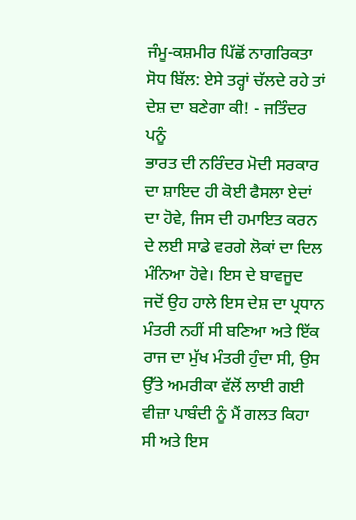ਜੰਮੂ-ਕਸ਼ਮੀਰ ਪਿੱਛੋਂ ਨਾਗਰਿਕਤਾ ਸੋਧ ਬਿੱਲ: ਏਸੇ ਤਰ੍ਹਾਂ ਚੱਲਦੇ ਰਹੇ ਤਾਂ ਦੇਸ਼ ਦਾ ਬਣੇਗਾ ਕੀ! - ਜਤਿੰਦਰ ਪਨੂੰ
ਭਾਰਤ ਦੀ ਨਰਿੰਦਰ ਮੋਦੀ ਸਰਕਾਰ ਦਾ ਸ਼ਾਇਦ ਹੀ ਕੋਈ ਫੈਸਲਾ ਏਦਾਂ ਦਾ ਹੋਵੇ, ਜਿਸ ਦੀ ਹਮਾਇਤ ਕਰਨ ਦੇ ਲਈ ਸਾਡੇ ਵਰਗੇ ਲੋਕਾਂ ਦਾ ਦਿਲ ਮੰਨਿਆ ਹੋਵੇ। ਇਸ ਦੇ ਬਾਵਜੂਦ ਜਦੋਂ ਉਹ ਹਾਲੇ ਇਸ ਦੇਸ਼ ਦਾ ਪ੍ਰਧਾਨ ਮੰਤਰੀ ਨਹੀਂ ਸੀ ਬਣਿਆ ਅਤੇ ਇੱਕ ਰਾਜ ਦਾ ਮੁੱਖ ਮੰਤਰੀ ਹੁੰਦਾ ਸੀ, ਉਸ ਉੱਤੇ ਅਮਰੀਕਾ ਵੱਲੋਂ ਲਾਈ ਗਈ ਵੀਜ਼ਾ ਪਾਬੰਦੀ ਨੂੰ ਮੈਂ ਗਲਤ ਕਿਹਾ ਸੀ ਅਤੇ ਇਸ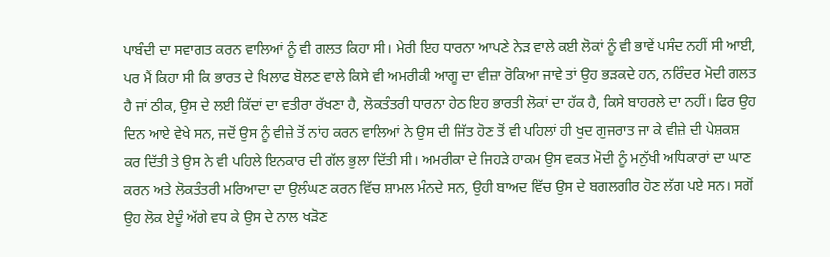ਪਾਬੰਦੀ ਦਾ ਸਵਾਗਤ ਕਰਨ ਵਾਲਿਆਂ ਨੂੰ ਵੀ ਗਲਤ ਕਿਹਾ ਸੀ। ਮੇਰੀ ਇਹ ਧਾਰਨਾ ਆਪਣੇ ਨੇੜ ਵਾਲੇ ਕਈ ਲੋਕਾਂ ਨੂੰ ਵੀ ਭਾਵੇਂ ਪਸੰਦ ਨਹੀਂ ਸੀ ਆਈ, ਪਰ ਮੈਂ ਕਿਹਾ ਸੀ ਕਿ ਭਾਰਤ ਦੇ ਖਿਲਾਫ ਬੋਲਣ ਵਾਲੇ ਕਿਸੇ ਵੀ ਅਮਰੀਕੀ ਆਗੂ ਦਾ ਵੀਜ਼ਾ ਰੋਕਿਆ ਜਾਵੇ ਤਾਂ ਉਹ ਭੜਕਦੇ ਹਨ, ਨਰਿੰਦਰ ਮੋਦੀ ਗਲਤ ਹੈ ਜਾਂ ਠੀਕ, ਉਸ ਦੇ ਲਈ ਕਿੱਦਾਂ ਦਾ ਵਤੀਰਾ ਰੱਖਣਾ ਹੈ, ਲੋਕਤੰਤਰੀ ਧਾਰਨਾ ਹੇਠ ਇਹ ਭਾਰਤੀ ਲੋਕਾਂ ਦਾ ਹੱਕ ਹੈ, ਕਿਸੇ ਬਾਹਰਲੇ ਦਾ ਨਹੀਂ। ਫਿਰ ਉਹ ਦਿਨ ਆਏ ਵੇਖੇ ਸਨ, ਜਦੋਂ ਉਸ ਨੂੰ ਵੀਜ਼ੇ ਤੋਂ ਨਾਂਹ ਕਰਨ ਵਾਲਿਆਂ ਨੇ ਉਸ ਦੀ ਜਿੱਤ ਹੋਣ ਤੋਂ ਵੀ ਪਹਿਲਾਂ ਹੀ ਖੁਦ ਗੁਜਰਾਤ ਜਾ ਕੇ ਵੀਜ਼ੇ ਦੀ ਪੇਸ਼ਕਸ਼ ਕਰ ਦਿੱਤੀ ਤੇ ਉਸ ਨੇ ਵੀ ਪਹਿਲੇ ਇਨਕਾਰ ਦੀ ਗੱਲ ਭੁਲਾ ਦਿੱਤੀ ਸੀ। ਅਮਰੀਕਾ ਦੇ ਜਿਹੜੇ ਹਾਕਮ ਉਸ ਵਕਤ ਮੋਦੀ ਨੂੰ ਮਨੁੱਖੀ ਅਧਿਕਾਰਾਂ ਦਾ ਘਾਣ ਕਰਨ ਅਤੇ ਲੋਕਤੰਤਰੀ ਮਰਿਆਦਾ ਦਾ ਉਲੰਘਣ ਕਰਨ ਵਿੱਚ ਸ਼ਾਮਲ ਮੰਨਦੇ ਸਨ, ਉਹੀ ਬਾਅਦ ਵਿੱਚ ਉਸ ਦੇ ਬਗਲਗੀਰ ਹੋਣ ਲੱਗ ਪਏ ਸਨ। ਸਗੋਂ ਉਹ ਲੋਕ ਏਦੂੰ ਅੱਗੇ ਵਧ ਕੇ ਉਸ ਦੇ ਨਾਲ ਖੜੋਣ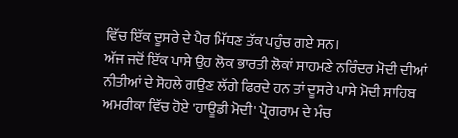ਵਿੱਚ ਇੱਕ ਦੂਸਰੇ ਦੇ ਪੈਰ ਮਿੱਧਣ ਤੱਕ ਪਹੁੰਚ ਗਏ ਸਨ।
ਅੱਜ ਜਦੋਂ ਇੱਕ ਪਾਸੇ ਉਹ ਲੋਕ ਭਾਰਤੀ ਲੋਕਾਂ ਸਾਹਮਣੇ ਨਰਿੰਦਰ ਮੋਦੀ ਦੀਆਂ ਨੀਤੀਆਂ ਦੇ ਸੋਹਲੇ ਗਉਣ ਲੱਗੇ ਫਿਰਦੇ ਹਨ ਤਾਂ ਦੂਸਰੇ ਪਾਸੇ ਮੋਦੀ ਸਾਹਿਬ ਅਮਰੀਕਾ ਵਿੱਚ ਹੋਏ 'ਹਾਊਡੀ ਮੋਦੀ' ਪ੍ਰੋਗਰਾਮ ਦੇ ਮੰਚ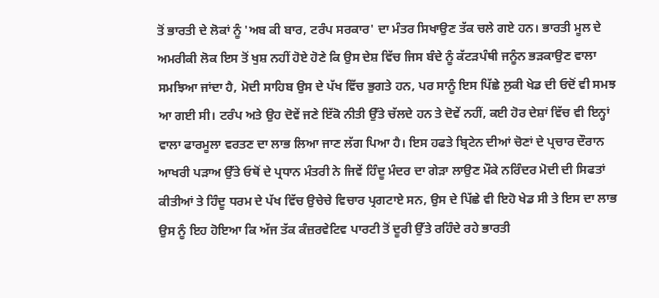ਤੋਂ ਭਾਰਤੀ ਦੇ ਲੋਕਾਂ ਨੂੰ 'ਅਬ ਕੀ ਬਾਰ, ਟਰੰਪ ਸਰਕਾਰ' ਦਾ ਮੰਤਰ ਸਿਖਾਉਣ ਤੱਕ ਚਲੇ ਗਏ ਹਨ। ਭਾਰਤੀ ਮੂਲ ਦੇ ਅਮਰੀਕੀ ਲੋਕ ਇਸ ਤੋਂ ਖੁਸ਼ ਨਹੀਂ ਹੋਏ ਹੋਣੇ ਕਿ ਉਸ ਦੇਸ਼ ਵਿੱਚ ਜਿਸ ਬੰਦੇ ਨੂੰ ਕੱਟੜਪੰਥੀ ਜਨੂੰਨ ਭੜਕਾਉਣ ਵਾਲਾ ਸਮਝਿਆ ਜਾਂਦਾ ਹੈ, ਮੋਦੀ ਸਾਹਿਬ ਉਸ ਦੇ ਪੱਖ ਵਿੱਚ ਭੁਗਤੇ ਹਨ, ਪਰ ਸਾਨੂੰ ਇਸ ਪਿੱਛੇ ਲੁਕੀ ਖੇਡ ਦੀ ਓਦੋਂ ਵੀ ਸਮਝ ਆ ਗਈ ਸੀ। ਟਰੰਪ ਅਤੇ ਉਹ ਦੋਵੇਂ ਜਣੇ ਇੱਕੋ ਨੀਤੀ ਉੱਤੇ ਚੱਲਦੇ ਹਨ ਤੇ ਦੋਵੇਂ ਨਹੀਂ, ਕਈ ਹੋਰ ਦੇਸ਼ਾਂ ਵਿੱਚ ਵੀ ਇਨ੍ਹਾਂ ਵਾਲਾ ਫਾਰਮੂਲਾ ਵਰਤਣ ਦਾ ਲਾਭ ਲਿਆ ਜਾਣ ਲੱਗ ਪਿਆ ਹੈ। ਇਸ ਹਫਤੇ ਬ੍ਰਿਟੇਨ ਦੀਆਂ ਚੋਣਾਂ ਦੇ ਪ੍ਰਚਾਰ ਦੌਰਾਨ ਆਖਰੀ ਪੜਾਅ ਉੱਤੇ ਓਥੋਂ ਦੇ ਪ੍ਰਧਾਨ ਮੰਤਰੀ ਨੇ ਜਿਵੇਂ ਹਿੰਦੂ ਮੰਦਰ ਦਾ ਗੇੜਾ ਲਾਉਣ ਮੌਕੇ ਨਰਿੰਦਰ ਮੋਦੀ ਦੀ ਸਿਫਤਾਂ ਕੀਤੀਆਂ ਤੇ ਹਿੰਦੂ ਧਰਮ ਦੇ ਪੱਖ ਵਿੱਚ ਉਚੇਚੇ ਵਿਚਾਰ ਪ੍ਰਗਟਾਏ ਸਨ, ਉਸ ਦੇ ਪਿੱਛੇ ਵੀ ਇਹੋ ਖੇਡ ਸੀ ਤੇ ਇਸ ਦਾ ਲਾਭ ਉਸ ਨੂੰ ਇਹ ਹੋਇਆ ਕਿ ਅੱਜ ਤੱਕ ਕੰਜ਼ਰਵੇਟਿਵ ਪਾਰਟੀ ਤੋਂ ਦੂਰੀ ਉੱਤੇ ਰਹਿੰਦੇ ਰਹੇ ਭਾਰਤੀ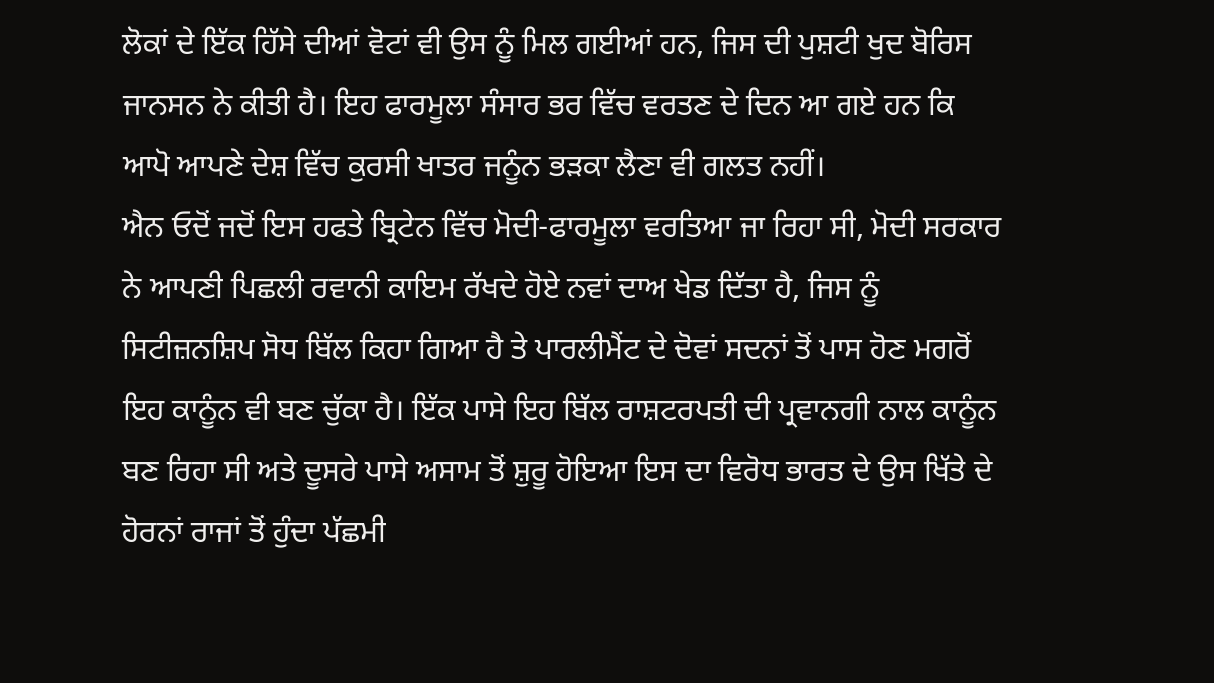ਲੋਕਾਂ ਦੇ ਇੱਕ ਹਿੱਸੇ ਦੀਆਂ ਵੋਟਾਂ ਵੀ ਉਸ ਨੂੰ ਮਿਲ ਗਈਆਂ ਹਨ, ਜਿਸ ਦੀ ਪੁਸ਼ਟੀ ਖੁਦ ਬੋਰਿਸ ਜਾਨਸਨ ਨੇ ਕੀਤੀ ਹੈ। ਇਹ ਫਾਰਮੂਲਾ ਸੰਸਾਰ ਭਰ ਵਿੱਚ ਵਰਤਣ ਦੇ ਦਿਨ ਆ ਗਏ ਹਨ ਕਿ ਆਪੋ ਆਪਣੇ ਦੇਸ਼ ਵਿੱਚ ਕੁਰਸੀ ਖਾਤਰ ਜਨੂੰਨ ਭੜਕਾ ਲੈਣਾ ਵੀ ਗਲਤ ਨਹੀਂ।
ਐਨ ਓਦੋਂ ਜਦੋਂ ਇਸ ਹਫਤੇ ਬ੍ਰਿਟੇਨ ਵਿੱਚ ਮੋਦੀ-ਫਾਰਮੂਲਾ ਵਰਤਿਆ ਜਾ ਰਿਹਾ ਸੀ, ਮੋਦੀ ਸਰਕਾਰ ਨੇ ਆਪਣੀ ਪਿਛਲੀ ਰਵਾਨੀ ਕਾਇਮ ਰੱਖਦੇ ਹੋਏ ਨਵਾਂ ਦਾਅ ਖੇਡ ਦਿੱਤਾ ਹੈ, ਜਿਸ ਨੂੰ ਸਿਟੀਜ਼ਨਸ਼ਿਪ ਸੋਧ ਬਿੱਲ ਕਿਹਾ ਗਿਆ ਹੈ ਤੇ ਪਾਰਲੀਮੈਂਟ ਦੇ ਦੋਵਾਂ ਸਦਨਾਂ ਤੋਂ ਪਾਸ ਹੋਣ ਮਗਰੋਂ ਇਹ ਕਾਨੂੰਨ ਵੀ ਬਣ ਚੁੱਕਾ ਹੈ। ਇੱਕ ਪਾਸੇ ਇਹ ਬਿੱਲ ਰਾਸ਼ਟਰਪਤੀ ਦੀ ਪ੍ਰਵਾਨਗੀ ਨਾਲ ਕਾਨੂੰਨ ਬਣ ਰਿਹਾ ਸੀ ਅਤੇ ਦੂਸਰੇ ਪਾਸੇ ਅਸਾਮ ਤੋਂ ਸ਼ੁਰੂ ਹੋਇਆ ਇਸ ਦਾ ਵਿਰੋਧ ਭਾਰਤ ਦੇ ਉਸ ਖਿੱਤੇ ਦੇ ਹੋਰਨਾਂ ਰਾਜਾਂ ਤੋਂ ਹੁੰਦਾ ਪੱਛਮੀ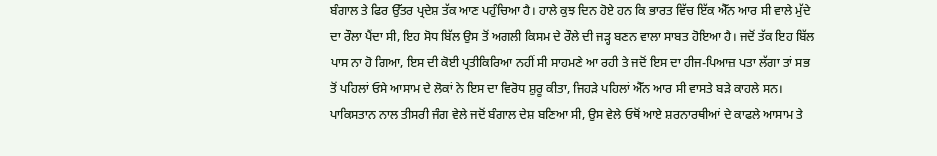ਬੰਗਾਲ ਤੇ ਫਿਰ ਉੱਤਰ ਪ੍ਰਦੇਸ਼ ਤੱਕ ਆਣ ਪਹੁੰਚਿਆ ਹੈ। ਹਾਲੇ ਕੁਝ ਦਿਨ ਹੋਏ ਹਨ ਕਿ ਭਾਰਤ ਵਿੱਚ ਇੱਕ ਐੱਨ ਆਰ ਸੀ ਵਾਲੇ ਮੁੱਦੇ ਦਾ ਰੌਲਾ ਪੈਂਦਾ ਸੀ, ਇਹ ਸੋਧ ਬਿੱਲ ਉਸ ਤੋਂ ਅਗਲੀ ਕਿਸਮ ਦੇ ਰੌਲੇ ਦੀ ਜੜ੍ਹ ਬਣਨ ਵਾਲਾ ਸਾਬਤ ਹੋਇਆ ਹੈ। ਜਦੋਂ ਤੱਕ ਇਹ ਬਿੱਲ ਪਾਸ ਨਾ ਹੋ ਗਿਆ, ਇਸ ਦੀ ਕੋਈ ਪ੍ਰਤੀਕਿਰਿਆ ਨਹੀਂ ਸੀ ਸਾਹਮਣੇ ਆ ਰਹੀ ਤੇ ਜਦੋਂ ਇਸ ਦਾ ਹੀਜ-ਪਿਆਜ਼ ਪਤਾ ਲੱਗਾ ਤਾਂ ਸਭ ਤੋਂ ਪਹਿਲਾਂ ਓਸੇ ਆਸਾਮ ਦੇ ਲੋਕਾਂ ਨੇ ਇਸ ਦਾ ਵਿਰੋਧ ਸ਼ੁਰੂ ਕੀਤਾ, ਜਿਹੜੇ ਪਹਿਲਾਂ ਐੱਨ ਆਰ ਸੀ ਵਾਸਤੇ ਬੜੇ ਕਾਹਲੇ ਸਨ। ਪਾਕਿਸਤਾਨ ਨਾਲ ਤੀਸਰੀ ਜੰਗ ਵੇਲੇ ਜਦੋਂ ਬੰਗਾਲ ਦੇਸ਼ ਬਣਿਆ ਸੀ, ਉਸ ਵੇਲੇ ਓਥੋਂ ਆਏ ਸ਼ਰਨਾਰਥੀਆਂ ਦੇ ਕਾਫਲੇ ਆਸਾਮ ਤੇ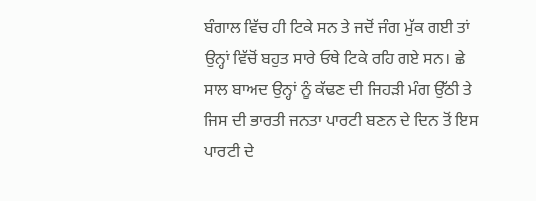ਬੰਗਾਲ ਵਿੱਚ ਹੀ ਟਿਕੇ ਸਨ ਤੇ ਜਦੋਂ ਜੰਗ ਮੁੱਕ ਗਈ ਤਾਂ ਉਨ੍ਹਾਂ ਵਿੱਚੋਂ ਬਹੁਤ ਸਾਰੇ ਓਥੇ ਟਿਕੇ ਰਹਿ ਗਏ ਸਨ। ਛੇ ਸਾਲ ਬਾਅਦ ਉਨ੍ਹਾਂ ਨੂੰ ਕੱਢਣ ਦੀ ਜਿਹੜੀ ਮੰਗ ਉੱਠੀ ਤੇ ਜਿਸ ਦੀ ਭਾਰਤੀ ਜਨਤਾ ਪਾਰਟੀ ਬਣਨ ਦੇ ਦਿਨ ਤੋਂ ਇਸ ਪਾਰਟੀ ਦੇ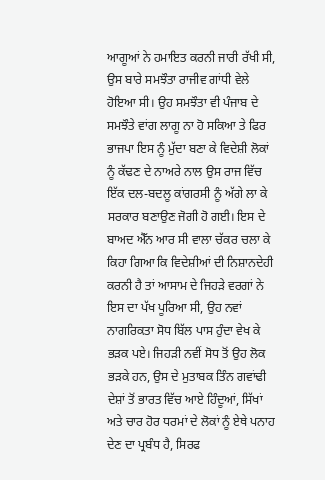ਆਗੂਆਂ ਨੇ ਹਮਾਇਤ ਕਰਨੀ ਜਾਰੀ ਰੱਖੀ ਸੀ, ਉਸ ਬਾਰੇ ਸਮਝੌਤਾ ਰਾਜੀਵ ਗਾਂਧੀ ਵੇਲੇ ਹੋਇਆ ਸੀ। ਉਹ ਸਮਝੌਤਾ ਵੀ ਪੰਜਾਬ ਦੇ ਸਮਝੌਤੇ ਵਾਂਗ ਲਾਗੂ ਨਾ ਹੋ ਸਕਿਆ ਤੇ ਫਿਰ ਭਾਜਪਾ ਇਸ ਨੂੰ ਮੁੱਦਾ ਬਣਾ ਕੇ ਵਿਦੇਸ਼ੀ ਲੋਕਾਂ ਨੂੰ ਕੱਢਣ ਦੇ ਨਾਅਰੇ ਨਾਲ ਉਸ ਰਾਜ ਵਿੱਚ ਇੱਕ ਦਲ-ਬਦਲੂ ਕਾਂਗਰਸੀ ਨੂੰ ਅੱਗੇ ਲਾ ਕੇ ਸਰਕਾਰ ਬਣਾਉਣ ਜੋਗੀ ਹੋ ਗਈ। ਇਸ ਦੇ ਬਾਅਦ ਐੱਨ ਆਰ ਸੀ ਵਾਲਾ ਚੱਕਰ ਚਲਾ ਕੇ ਕਿਹਾ ਗਿਆ ਕਿ ਵਿਦੇਸ਼ੀਆਂ ਦੀ ਨਿਸ਼ਾਨਦੇਹੀ ਕਰਨੀ ਹੈ ਤਾਂ ਆਸਾਮ ਦੇ ਜਿਹੜੇ ਵਰਗਾਂ ਨੇ ਇਸ ਦਾ ਪੱਖ ਪੂਰਿਆ ਸੀ, ਉਹ ਨਵਾਂ ਨਾਗਰਿਕਤਾ ਸੋਧ ਬਿੱਲ ਪਾਸ ਹੁੰਦਾ ਵੇਖ ਕੇ ਭੜਕ ਪਏ। ਜਿਹੜੀ ਨਵੀਂ ਸੋਧ ਤੋਂ ਉਹ ਲੋਕ ਭੜਕੇ ਹਨ, ਉਸ ਦੇ ਮੁਤਾਬਕ ਤਿੰਨ ਗਵਾਂਢੀ ਦੇਸ਼ਾਂ ਤੋਂ ਭਾਰਤ ਵਿੱਚ ਆਏ ਹਿੰਦੂਆਂ, ਸਿੱਖਾਂ ਅਤੇ ਚਾਰ ਹੋਰ ਧਰਮਾਂ ਦੇ ਲੋਕਾਂ ਨੂੰ ਏਥੇ ਪਨਾਹ ਦੇਣ ਦਾ ਪ੍ਰਬੰਧ ਹੈ, ਸਿਰਫ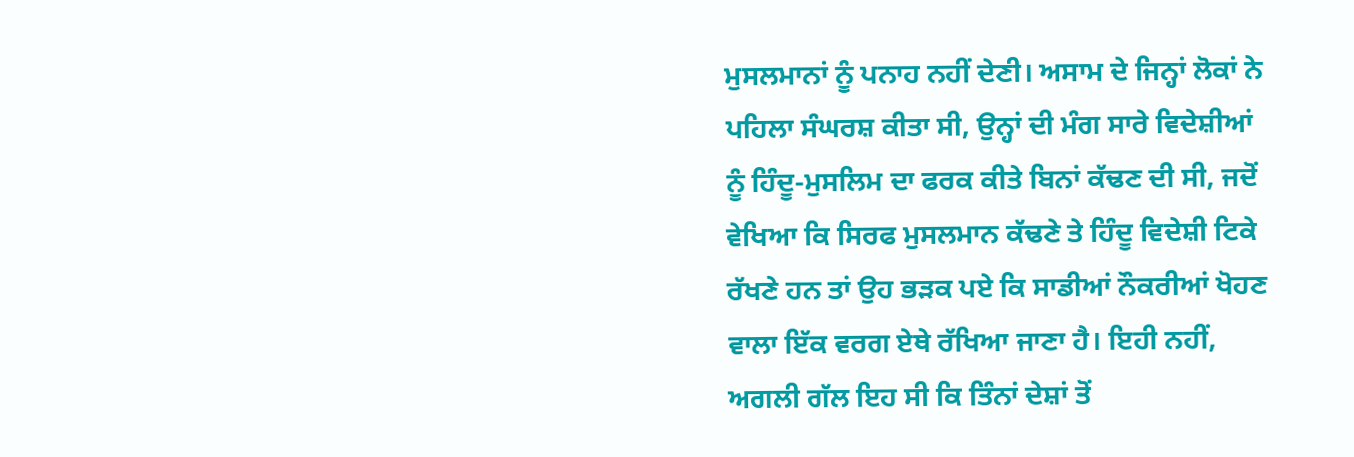ਮੁਸਲਮਾਨਾਂ ਨੂੰ ਪਨਾਹ ਨਹੀਂ ਦੇਣੀ। ਅਸਾਮ ਦੇ ਜਿਨ੍ਹਾਂ ਲੋਕਾਂ ਨੇ ਪਹਿਲਾ ਸੰਘਰਸ਼ ਕੀਤਾ ਸੀ, ਉਨ੍ਹਾਂ ਦੀ ਮੰਗ ਸਾਰੇ ਵਿਦੇਸ਼ੀਆਂ ਨੂੰ ਹਿੰਦੂ-ਮੁਸਲਿਮ ਦਾ ਫਰਕ ਕੀਤੇ ਬਿਨਾਂ ਕੱਢਣ ਦੀ ਸੀ, ਜਦੋਂ ਵੇਖਿਆ ਕਿ ਸਿਰਫ ਮੁਸਲਮਾਨ ਕੱਢਣੇ ਤੇ ਹਿੰਦੂ ਵਿਦੇਸ਼ੀ ਟਿਕੇ ਰੱਖਣੇ ਹਨ ਤਾਂ ਉਹ ਭੜਕ ਪਏ ਕਿ ਸਾਡੀਆਂ ਨੌਕਰੀਆਂ ਖੋਹਣ ਵਾਲਾ ਇੱਕ ਵਰਗ ਏਥੇ ਰੱਖਿਆ ਜਾਣਾ ਹੈ। ਇਹੀ ਨਹੀਂ, ਅਗਲੀ ਗੱਲ ਇਹ ਸੀ ਕਿ ਤਿੰਨਾਂ ਦੇਸ਼ਾਂ ਤੋਂ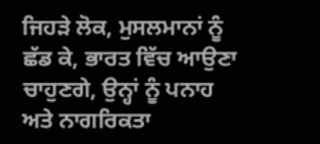ਜਿਹੜੇ ਲੋਕ, ਮੁਸਲਮਾਨਾਂ ਨੂੰ ਛੱਡ ਕੇ, ਭਾਰਤ ਵਿੱਚ ਆਉਣਾ ਚਾਹੁਣਗੇ, ਉਨ੍ਹਾਂ ਨੂੰ ਪਨਾਹ ਅਤੇ ਨਾਗਰਿਕਤਾ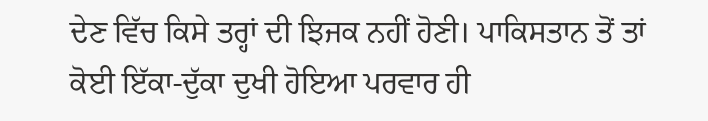ਦੇਣ ਵਿੱਚ ਕਿਸੇ ਤਰ੍ਹਾਂ ਦੀ ਝਿਜਕ ਨਹੀਂ ਹੋਣੀ। ਪਾਕਿਸਤਾਨ ਤੋਂ ਤਾਂ ਕੋਈ ਇੱਕਾ-ਦੁੱਕਾ ਦੁਖੀ ਹੋਇਆ ਪਰਵਾਰ ਹੀ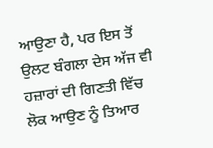ਆਉਣਾ ਹੈ, ਪਰ ਇਸ ਤੋਂ ਉਲਟ ਬੰਗਲਾ ਦੇਸ ਅੱਜ ਵੀ ਹਜ਼ਾਰਾਂ ਦੀ ਗਿਣਤੀ ਵਿੱਚ ਲੋਕ ਆਉਣ ਨੂੰ ਤਿਆਰ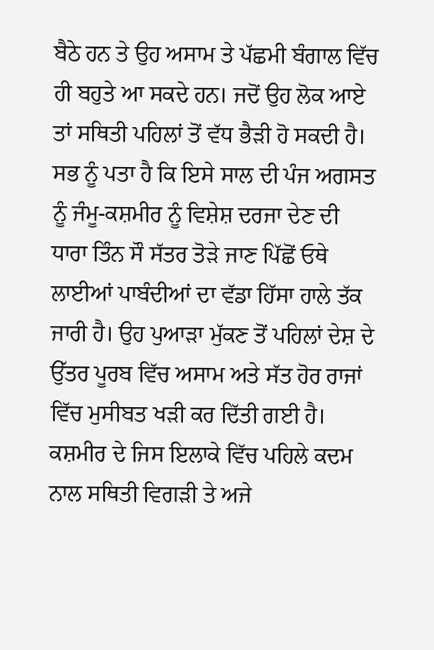ਬੈਠੇ ਹਨ ਤੇ ਉਹ ਅਸਾਮ ਤੇ ਪੱਛਮੀ ਬੰਗਾਲ ਵਿੱਚ ਹੀ ਬਹੁਤੇ ਆ ਸਕਦੇ ਹਨ। ਜਦੋਂ ਉਹ ਲੋਕ ਆਏ ਤਾਂ ਸਥਿਤੀ ਪਹਿਲਾਂ ਤੋਂ ਵੱਧ ਭੈੜੀ ਹੋ ਸਕਦੀ ਹੈ।
ਸਭ ਨੂੰ ਪਤਾ ਹੈ ਕਿ ਇਸੇ ਸਾਲ ਦੀ ਪੰਜ ਅਗਸਤ ਨੂੰ ਜੰਮੂ-ਕਸ਼ਮੀਰ ਨੂੰ ਵਿਸ਼ੇਸ਼ ਦਰਜਾ ਦੇਣ ਦੀ ਧਾਰਾ ਤਿੰਨ ਸੌ ਸੱਤਰ ਤੋੜੇ ਜਾਣ ਪਿੱਛੋਂ ਓਥੇ ਲਾਈਆਂ ਪਾਬੰਦੀਆਂ ਦਾ ਵੱਡਾ ਹਿੱਸਾ ਹਾਲੇ ਤੱਕ ਜਾਰੀ ਹੈ। ਉਹ ਪੁਆੜਾ ਮੁੱਕਣ ਤੋਂ ਪਹਿਲਾਂ ਦੇਸ਼ ਦੇ ਉੱਤਰ ਪੂਰਬ ਵਿੱਚ ਅਸਾਮ ਅਤੇ ਸੱਤ ਹੋਰ ਰਾਜਾਂ ਵਿੱਚ ਮੁਸੀਬਤ ਖੜੀ ਕਰ ਦਿੱਤੀ ਗਈ ਹੈ। ਕਸ਼ਮੀਰ ਦੇ ਜਿਸ ਇਲਾਕੇ ਵਿੱਚ ਪਹਿਲੇ ਕਦਮ ਨਾਲ ਸਥਿਤੀ ਵਿਗੜੀ ਤੇ ਅਜੇ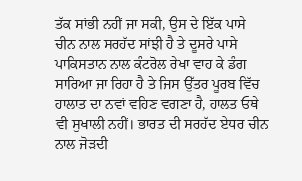ਤੱਕ ਸਾਂਭੀ ਨਹੀਂ ਜਾ ਸਕੀ, ਉਸ ਦੇ ਇੱਕ ਪਾਸੇ ਚੀਨ ਨਾਲ ਸਰਹੱਦ ਸਾਂਝੀ ਹੈ ਤੇ ਦੂਸਰੇ ਪਾਸੇ ਪਾਕਿਸਤਾਨ ਨਾਲ ਕੰਟਰੋਲ ਰੇਖਾ ਵਾਹ ਕੇ ਡੰਗ ਸਾਰਿਆ ਜਾ ਰਿਹਾ ਹੈ ਤੇ ਜਿਸ ਉੱਤਰ ਪੂਰਬ ਵਿੱਚ ਹਾਲਾਤ ਦਾ ਨਵਾਂ ਵਹਿਣ ਵਗਣਾ ਹੈ, ਹਾਲਤ ਓਥੇ ਵੀ ਸੁਖਾਲੀ ਨਹੀਂ। ਭਾਰਤ ਦੀ ਸਰਹੱਦ ਏਧਰ ਚੀਨ ਨਾਲ ਜੋੜਦੀ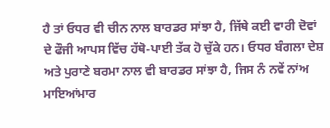ਹੈ ਤਾਂ ਓਧਰ ਵੀ ਚੀਨ ਨਾਲ ਬਾਰਡਰ ਸਾਂਝਾ ਹੈ, ਜਿੱਥੇ ਕਈ ਵਾਰੀ ਦੋਵਾਂ ਦੇ ਫੌਜੀ ਆਪਸ ਵਿੱਚ ਹੱਥੋ-ਪਾਈ ਤੱਕ ਹੋ ਚੁੱਕੇ ਹਨ। ਓਧਰ ਬੰਗਲਾ ਦੇਸ਼ ਅਤੇ ਪੁਰਾਣੇ ਬਰਮਾ ਨਾਲ ਵੀ ਬਾਰਡਰ ਸਾਂਝਾ ਹੈ, ਜਿਸ ਨੰ ਨਵੇਂ ਨਾਂਅ ਮਾਇਆਂਮਾਰ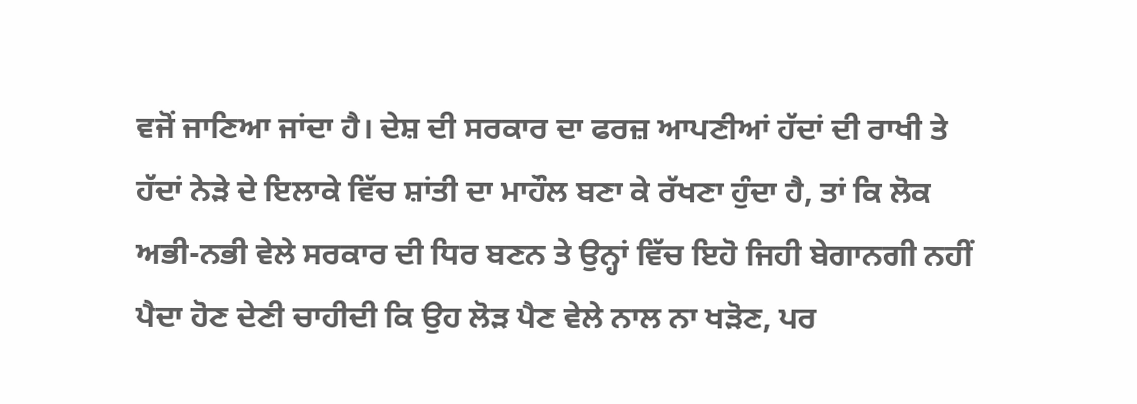ਵਜੋਂ ਜਾਣਿਆ ਜਾਂਦਾ ਹੈ। ਦੇਸ਼ ਦੀ ਸਰਕਾਰ ਦਾ ਫਰਜ਼ ਆਪਣੀਆਂ ਹੱਦਾਂ ਦੀ ਰਾਖੀ ਤੇ ਹੱਦਾਂ ਨੇੜੇ ਦੇ ਇਲਾਕੇ ਵਿੱਚ ਸ਼ਾਂਤੀ ਦਾ ਮਾਹੌਲ ਬਣਾ ਕੇ ਰੱਖਣਾ ਹੁੰਦਾ ਹੈ, ਤਾਂ ਕਿ ਲੋਕ ਅਭੀ-ਨਭੀ ਵੇਲੇ ਸਰਕਾਰ ਦੀ ਧਿਰ ਬਣਨ ਤੇ ਉਨ੍ਹਾਂ ਵਿੱਚ ਇਹੋ ਜਿਹੀ ਬੇਗਾਨਗੀ ਨਹੀਂ ਪੈਦਾ ਹੋਣ ਦੇਣੀ ਚਾਹੀਦੀ ਕਿ ਉਹ ਲੋੜ ਪੈਣ ਵੇਲੇ ਨਾਲ ਨਾ ਖੜੋਣ, ਪਰ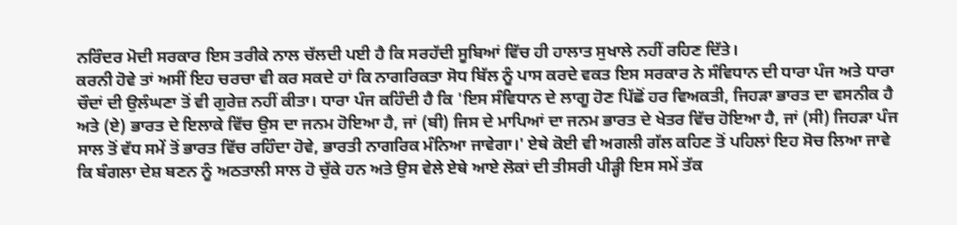ਨਰਿੰਦਰ ਮੋਦੀ ਸਰਕਾਰ ਇਸ ਤਰੀਕੇ ਨਾਲ ਚੱਲਦੀ ਪਈ ਹੈ ਕਿ ਸਰਹੱਦੀ ਸੂਬਿਆਂ ਵਿੱਚ ਹੀ ਹਾਲਾਤ ਸੁਖਾਲੇ ਨਹੀਂ ਰਹਿਣ ਦਿੱਤੇ।
ਕਰਨੀ ਹੋਵੇ ਤਾਂ ਅਸੀਂ ਇਹ ਚਰਚਾ ਵੀ ਕਰ ਸਕਦੇ ਹਾਂ ਕਿ ਨਾਗਰਿਕਤਾ ਸੋਧ ਬਿੱਲ ਨੂੰ ਪਾਸ ਕਰਦੇ ਵਕਤ ਇਸ ਸਰਕਾਰ ਨੇ ਸੰਵਿਧਾਨ ਦੀ ਧਾਰਾ ਪੰਜ ਅਤੇ ਧਾਰਾ ਚੌਦਾਂ ਦੀ ਉਲੰਘਣਾ ਤੋਂ ਵੀ ਗੁਰੇਜ਼ ਨਹੀਂ ਕੀਤਾ। ਧਾਰਾ ਪੰਜ ਕਹਿੰਦੀ ਹੈ ਕਿ 'ਇਸ ਸੰਵਿਧਾਨ ਦੇ ਲਾਗੂ ਹੋਣ ਪਿੱਛੋਂ ਹਰ ਵਿਅਕਤੀ, ਜਿਹੜਾ ਭਾਰਤ ਦਾ ਵਸਨੀਕ ਹੈ ਅਤੇ (ਏ) ਭਾਰਤ ਦੇ ਇਲਾਕੇ ਵਿੱਚ ਉਸ ਦਾ ਜਨਮ ਹੋਇਆ ਹੈ, ਜਾਂ (ਬੀ) ਜਿਸ ਦੇ ਮਾਪਿਆਂ ਦਾ ਜਨਮ ਭਾਰਤ ਦੇ ਖੇਤਰ ਵਿੱਚ ਹੋਇਆ ਹੈ, ਜਾਂ (ਸੀ) ਜਿਹੜਾ ਪੰਜ ਸਾਲ ਤੋਂ ਵੱਧ ਸਮੇਂ ਤੋਂ ਭਾਰਤ ਵਿੱਚ ਰਹਿੰਦਾ ਹੋਵੇ, ਭਾਰਤੀ ਨਾਗਰਿਕ ਮੰਨਿਆ ਜਾਵੇਗਾ।' ਏਥੇ ਕੋਈ ਵੀ ਅਗਲੀ ਗੱਲ ਕਹਿਣ ਤੋਂ ਪਹਿਲਾਂ ਇਹ ਸੋਚ ਲਿਆ ਜਾਵੇ ਕਿ ਬੰਗਲਾ ਦੇਸ਼ ਬਣਨ ਨੂੰ ਅਠਤਾਲੀ ਸਾਲ ਹੋ ਚੁੱਕੇ ਹਨ ਅਤੇ ਉਸ ਵੇਲੇ ਏਥੇ ਆਏ ਲੋਕਾਂ ਦੀ ਤੀਸਰੀ ਪੀੜ੍ਹੀ ਇਸ ਸਮੇਂ ਤੱਕ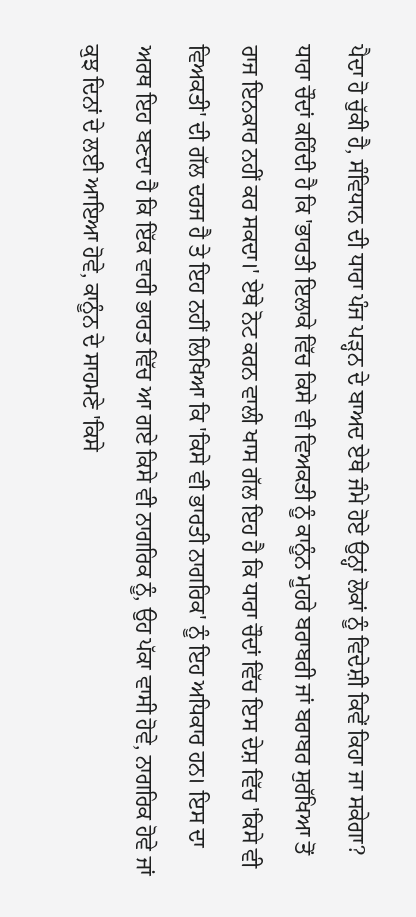ਪੈਦਾ ਹੋ ਚੁੱਕੀ ਹੈ, ਸੰਵਿਧਾਨ ਦੀ ਧਾਰਾ ਪੰਜ ਪੜ੍ਹਨ ਦੇ ਬਾਅਦ ਏਥੇ ਜੰਮੇ ਹੋਏ ਉਨ੍ਹਾਂ ਲੋਕਾਂ ਨੂੰ ਵਿਦੇਸ਼ੀ ਕਿਵੇਂ ਕਿਹਾ ਜਾ ਸਕੇਗਾ? ਧਾਰਾ ਚੌਦਾਂ ਕਹਿੰਦੀ ਹੈ ਕਿ 'ਭਾਰਤੀ ਇਲਾਕੇ ਵਿੱਚ ਕਿਸੇ ਵੀ ਵਿਅਕਤੀ ਨੂੰ ਕਾਨੂੰਨ ਮੂਹਰੇ ਬਰਾਬਰੀ ਜਾਂ ਬਰਾਬਰ ਸੁਰੱਖਿਆ ਤੋਂ ਰਾਜ ਇਨਕਾਰ ਨਹੀਂ ਕਰ ਸਕਦਾ।' ਏਥੇ ਨੋਟ ਕਰਨ ਵਾਲੀ ਖਾਸ ਗੱਲ ਇਹ ਹੈ ਕਿ ਧਾਰਾ ਚੌਦਾਂ ਵਿੱਚ ਇਸ ਦੇਸ਼ ਵਿੱਚ 'ਕਿਸੇ ਵੀ ਵਿਅਕਤੀ' ਦੀ ਗੱਲ ਦਰਜ ਹੈ ਤੇ ਇਹ ਨਹੀਂ ਲਿਖਿਆ ਕਿ 'ਕਿਸੇ ਵੀ ਭਾਰਤੀ ਨਾਗਰਿਕ' ਨੂੰ ਇਹ ਅਧਿਕਾਰ ਹਨ। ਇਸ ਦਾ ਅਰਥ ਇਹ ਬਣਦਾ ਹੈ ਕਿ ਇੱਕ ਵਾਰੀ ਭਾਰਤ ਵਿੱਚ ਆ ਗਏ ਕਿਸੇ ਵੀ ਨਾਗਰਿਕ ਨੂੰ, ਉਹ ਪੱਕਾ ਵਾਸੀ ਹੋਵੇ, ਨਾਗਰਿਕ ਹੋਵੇ ਜਾਂ ਕੁਝ ਦਿਨਾਂ ਦੇ ਲਈ ਆਇਆ ਹੋਵੇ, ਕਾਨੂੰਨ ਦੇ ਸਾਹਮਣੇ 'ਕਿਸੇ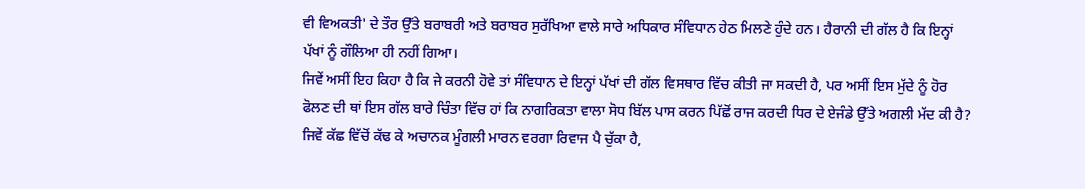ਵੀ ਵਿਅਕਤੀ' ਦੇ ਤੌਰ ਉੱਤੇ ਬਰਾਬਰੀ ਅਤੇ ਬਰਾਬਰ ਸੁਰੱਖਿਆ ਵਾਲੇ ਸਾਰੇ ਅਧਿਕਾਰ ਸੰਵਿਧਾਨ ਹੇਠ ਮਿਲਣੇ ਹੁੰਦੇ ਹਨ। ਹੈਰਾਨੀ ਦੀ ਗੱਲ ਹੈ ਕਿ ਇਨ੍ਹਾਂ ਪੱਖਾਂ ਨੂੰ ਗੌਲਿਆ ਹੀ ਨਹੀਂ ਗਿਆ।
ਜਿਵੇਂ ਅਸੀਂ ਇਹ ਕਿਹਾ ਹੈ ਕਿ ਜੇ ਕਰਨੀ ਹੋਵੇ ਤਾਂ ਸੰਵਿਧਾਨ ਦੇ ਇਨ੍ਹਾਂ ਪੱਖਾਂ ਦੀ ਗੱਲ ਵਿਸਥਾਰ ਵਿੱਚ ਕੀਤੀ ਜਾ ਸਕਦੀ ਹੈ, ਪਰ ਅਸੀਂ ਇਸ ਮੁੱਦੇ ਨੂੰ ਹੋਰ ਫੋਲਣ ਦੀ ਥਾਂ ਇਸ ਗੱਲ ਬਾਰੇ ਚਿੰਤਾ ਵਿੱਚ ਹਾਂ ਕਿ ਨਾਗਰਿਕਤਾ ਵਾਲਾ ਸੋਧ ਬਿੱਲ ਪਾਸ ਕਰਨ ਪਿੱਛੋਂ ਰਾਜ ਕਰਦੀ ਧਿਰ ਦੇ ਏਜੰਡੇ ਉੱਤੇ ਅਗਲੀ ਮੱਦ ਕੀ ਹੈ? ਜਿਵੇਂ ਕੱਛ ਵਿੱਚੋਂ ਕੱਢ ਕੇ ਅਚਾਨਕ ਮੂੰਗਲੀ ਮਾਰਨ ਵਰਗਾ ਰਿਵਾਜ ਪੈ ਚੁੱਕਾ ਹੈ,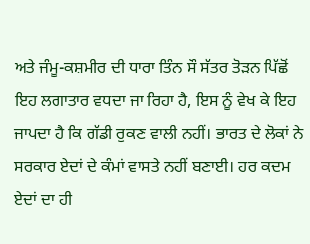ਅਤੇ ਜੰਮੂ-ਕਸ਼ਮੀਰ ਦੀ ਧਾਰਾ ਤਿੰਨ ਸੌ ਸੱਤਰ ਤੋੜਨ ਪਿੱਛੋਂ ਇਹ ਲਗਾਤਾਰ ਵਧਦਾ ਜਾ ਰਿਹਾ ਹੈ, ਇਸ ਨੂੰ ਵੇਖ ਕੇ ਇਹ ਜਾਪਦਾ ਹੈ ਕਿ ਗੱਡੀ ਰੁਕਣ ਵਾਲੀ ਨਹੀਂ। ਭਾਰਤ ਦੇ ਲੋਕਾਂ ਨੇ ਸਰਕਾਰ ਏਦਾਂ ਦੇ ਕੰਮਾਂ ਵਾਸਤੇ ਨਹੀਂ ਬਣਾਈ। ਹਰ ਕਦਮ ਏਦਾਂ ਦਾ ਹੀ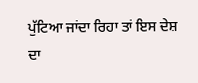ਪੁੱਟਿਆ ਜਾਂਦਾ ਰਿਹਾ ਤਾਂ ਇਸ ਦੇਸ਼ ਦਾ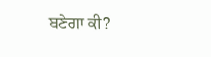ਬਣੇਗਾ ਕੀ?